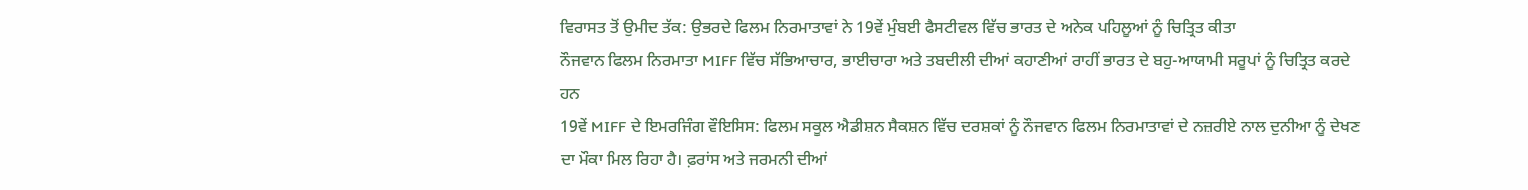ਵਿਰਾਸਤ ਤੋਂ ਉਮੀਦ ਤੱਕ: ਉਭਰਦੇ ਫਿਲਮ ਨਿਰਮਾਤਾਵਾਂ ਨੇ 19ਵੇਂ ਮੁੰਬਈ ਫੈਸਟੀਵਲ ਵਿੱਚ ਭਾਰਤ ਦੇ ਅਨੇਕ ਪਹਿਲੂਆਂ ਨੂੰ ਚਿਤ੍ਰਿਤ ਕੀਤਾ
ਨੌਜਵਾਨ ਫਿਲਮ ਨਿਰਮਾਤਾ MIFF ਵਿੱਚ ਸੱਭਿਆਚਾਰ, ਭਾਈਚਾਰਾ ਅਤੇ ਤਬਦੀਲੀ ਦੀਆਂ ਕਹਾਣੀਆਂ ਰਾਹੀਂ ਭਾਰਤ ਦੇ ਬਹੁ-ਆਯਾਮੀ ਸਰੂਪਾਂ ਨੂੰ ਚਿਤ੍ਰਿਤ ਕਰਦੇ ਹਨ
19ਵੇਂ MIFF ਦੇ ਇਮਰਜਿੰਗ ਵੌਇਸਿਸ: ਫਿਲਮ ਸਕੂਲ ਐਡੀਸ਼ਨ ਸੈਕਸ਼ਨ ਵਿੱਚ ਦਰਸ਼ਕਾਂ ਨੂੰ ਨੌਜਵਾਨ ਫਿਲਮ ਨਿਰਮਾਤਾਵਾਂ ਦੇ ਨਜ਼ਰੀਏ ਨਾਲ ਦੁਨੀਆ ਨੂੰ ਦੇਖਣ ਦਾ ਮੌਕਾ ਮਿਲ ਰਿਹਾ ਹੈ। ਫ਼ਰਾਂਸ ਅਤੇ ਜਰਮਨੀ ਦੀਆਂ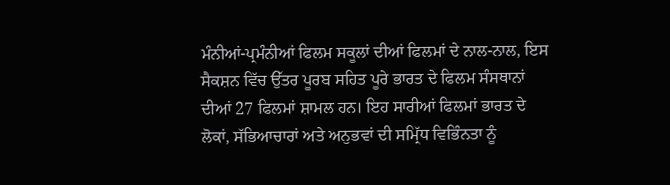ਮੰਨੀਆਂ-ਪ੍ਰਮੰਨੀਆਂ ਫਿਲਮ ਸਕੂਲਾਂ ਦੀਆਂ ਫਿਲਮਾਂ ਦੇ ਨਾਲ-ਨਾਲ, ਇਸ ਸੈਕਸ਼ਨ ਵਿੱਚ ਉੱਤਰ ਪੂਰਬ ਸਹਿਤ ਪੂਰੇ ਭਾਰਤ ਦੇ ਫਿਲਮ ਸੰਸਥਾਨਾਂ ਦੀਆਂ 27 ਫਿਲਮਾਂ ਸ਼ਾਮਲ ਹਨ। ਇਹ ਸਾਰੀਆਂ ਫਿਲਮਾਂ ਭਾਰਤ ਦੇ ਲੋਕਾਂ, ਸੱਭਿਆਚਾਰਾਂ ਅਤੇ ਅਨੁਭਵਾਂ ਦੀ ਸਮ੍ਰਿੱਧ ਵਿਭਿੰਨਤਾ ਨੂੰ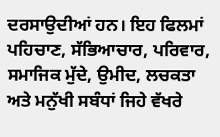ਦਰਸਾਉਦੀਆਂ ਹਨ। ਇਹ ਫਿਲਮਾਂ ਪਹਿਚਾਣ, ਸੱਭਿਆਚਾਰ, ਪਰਿਵਾਰ, ਸਮਾਜਿਕ ਮੁੱਦੇ, ਉਮੀਦ, ਲਚਕਤਾ ਅਤੇ ਮਨੁੱਖੀ ਸਬੰਧਾਂ ਜਿਹੇ ਵੱਖਰੇ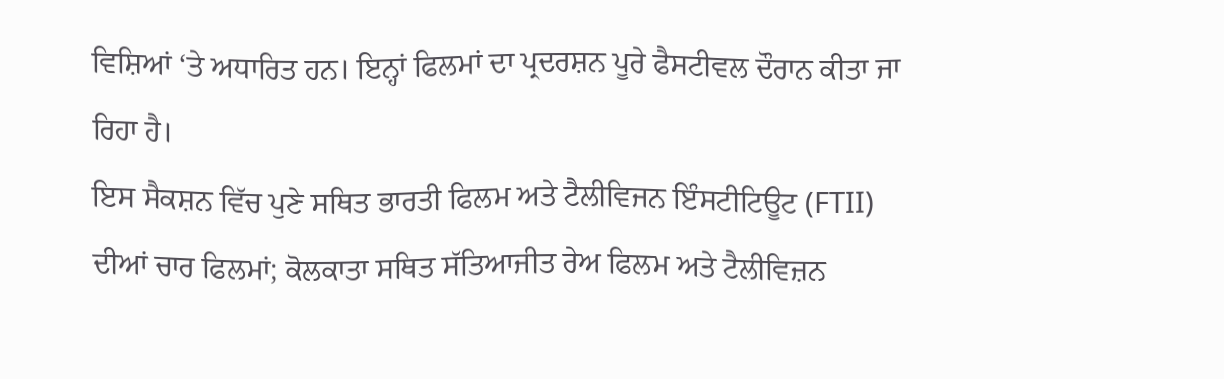ਵਿਸ਼ਿਆਂ ‘ਤੇ ਅਧਾਰਿਤ ਹਨ। ਇਨ੍ਹਾਂ ਫਿਲਮਾਂ ਦਾ ਪ੍ਰਦਰਸ਼ਨ ਪੂਰੇ ਫੈਸਟੀਵਲ ਦੌਰਾਨ ਕੀਤਾ ਜਾ ਰਿਹਾ ਹੈ।
ਇਸ ਸੈਕਸ਼ਨ ਵਿੱਚ ਪੁਣੇ ਸਥਿਤ ਭਾਰਤੀ ਫਿਲਮ ਅਤੇ ਟੈਲੀਵਿਜਨ ਇੰਸਟੀਟਿਊਟ (FTII) ਦੀਆਂ ਚਾਰ ਫਿਲਮਾਂ; ਕੋਲਕਾਤਾ ਸਥਿਤ ਸੱਤਿਆਜੀਤ ਰੇਅ ਫਿਲਮ ਅਤੇ ਟੈਲੀਵਿਜ਼ਨ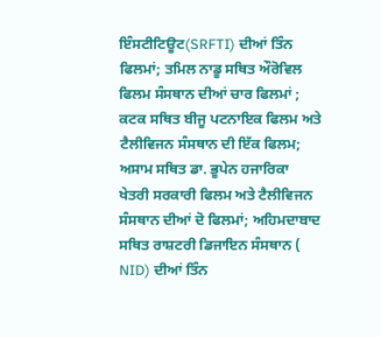ਇੰਸਟੀਟਿਊਟ(SRFTI) ਦੀਆਂ ਤਿੰਨ ਫਿਲਮਾਂ; ਤਮਿਲ ਨਾਡੂ ਸਥਿਤ ਔਰੋਵਿਲ ਫਿਲਮ ਸੰਸਥਾਨ ਦੀਆਂ ਚਾਰ ਫਿਲਮਾਂ ; ਕਟਕ ਸਥਿਤ ਬੀਜੂ ਪਟਨਾਇਕ ਫਿਲਮ ਅਤੇ ਟੈਲੀਵਿਜਨ ਸੰਸਥਾਨ ਦੀ ਇੱਕ ਫਿਲਮ; ਅਸਾਮ ਸਥਿਤ ਡਾ. ਭੂਪੇਨ ਹਜਾਰਿਕਾ ਖੇਤਰੀ ਸਰਕਾਰੀ ਫਿਲਮ ਅਤੇ ਟੈਲੀਵਿਜਨ ਸੰਸਥਾਨ ਦੀਆਂ ਦੋ ਫਿਲਮਾਂ; ਅਹਿਮਦਾਬਾਦ ਸਥਿਤ ਰਾਸ਼ਟਰੀ ਡਿਜਾਇਨ ਸੰਸਥਾਨ ( NID) ਦੀਆਂ ਤਿੰਨ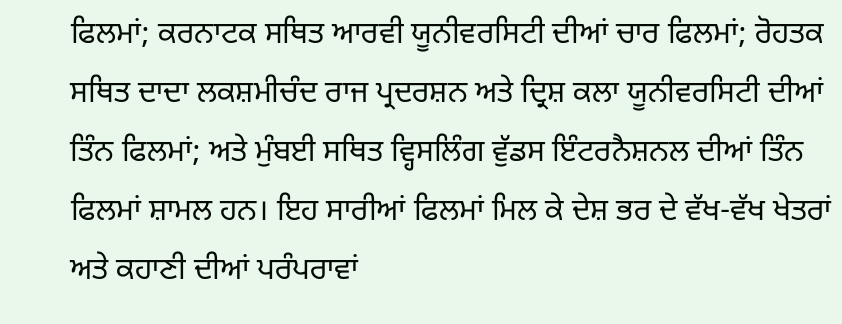ਫਿਲਮਾਂ; ਕਰਨਾਟਕ ਸਥਿਤ ਆਰਵੀ ਯੂਨੀਵਰਸਿਟੀ ਦੀਆਂ ਚਾਰ ਫਿਲਮਾਂ; ਰੋਹਤਕ ਸਥਿਤ ਦਾਦਾ ਲਕਸ਼ਮੀਚੰਦ ਰਾਜ ਪ੍ਰਦਰਸ਼ਨ ਅਤੇ ਦ੍ਰਿਸ਼ ਕਲਾ ਯੂਨੀਵਰਸਿਟੀ ਦੀਆਂ ਤਿੰਨ ਫਿਲਮਾਂ; ਅਤੇ ਮੁੰਬਈ ਸਥਿਤ ਵ੍ਹਿਸਲਿੰਗ ਵੁੱਡਸ ਇੰਟਰਨੈਸ਼ਨਲ ਦੀਆਂ ਤਿੰਨ ਫਿਲਮਾਂ ਸ਼ਾਮਲ ਹਨ। ਇਹ ਸਾਰੀਆਂ ਫਿਲਮਾਂ ਮਿਲ ਕੇ ਦੇਸ਼ ਭਰ ਦੇ ਵੱਖ-ਵੱਖ ਖੇਤਰਾਂ ਅਤੇ ਕਹਾਣੀ ਦੀਆਂ ਪਰੰਪਰਾਵਾਂ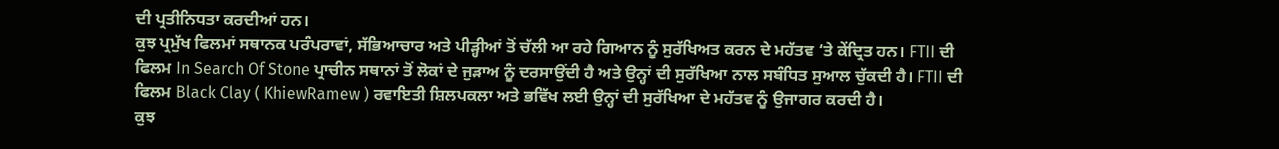ਦੀ ਪ੍ਰਤੀਨਿਧਤਾ ਕਰਦੀਆਂ ਹਨ।
ਕੁਝ ਪ੍ਰਮੁੱਖ ਫਿਲਮਾਂ ਸਥਾਨਕ ਪਰੰਪਰਾਵਾਂ, ਸੱਭਿਆਚਾਰ ਅਤੇ ਪੀੜ੍ਹੀਆਂ ਤੋਂ ਚੱਲੀ ਆ ਰਹੇ ਗਿਆਨ ਨੂੰ ਸੁਰੱਖਿਅਤ ਕਰਨ ਦੇ ਮਹੱਤਵ ‘ਤੇ ਕੇਂਦ੍ਰਿਤ ਹਨ। FTII ਦੀ ਫਿਲਮ In Search Of Stone ਪ੍ਰਾਚੀਨ ਸਥਾਨਾਂ ਤੋਂ ਲੋਕਾਂ ਦੇ ਜੁੜਾਅ ਨੂੰ ਦਰਸਾਉਂਦੀ ਹੈ ਅਤੇ ਉਨ੍ਹਾਂ ਦੀ ਸੁਰੱਖਿਆ ਨਾਲ ਸਬੰਧਿਤ ਸੁਆਲ ਚੁੱਕਦੀ ਹੈ। FTII ਦੀ ਫਿਲਮ Black Clay ( KhiewRamew ) ਰਵਾਇਤੀ ਸ਼ਿਲਪਕਲਾ ਅਤੇ ਭਵਿੱਖ ਲਈ ਉਨ੍ਹਾਂ ਦੀ ਸੁਰੱਖਿਆ ਦੇ ਮਹੱਤਵ ਨੂੰ ਉਜਾਗਰ ਕਰਦੀ ਹੈ।
ਕੁਝ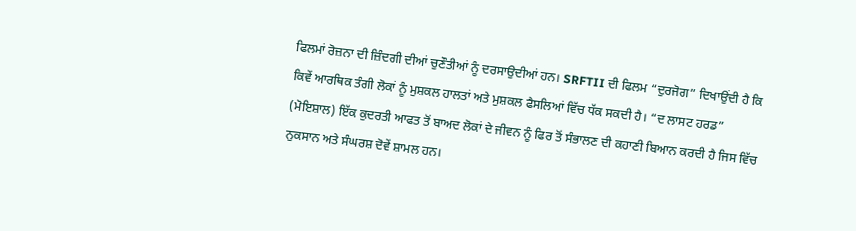ਫਿਲਮਾਂ ਰੋਜ਼ਨਾ ਦੀ ਜ਼ਿੰਦਗੀ ਦੀਆਂ ਚੁਣੌਤੀਆਂ ਨੂੰ ਦਰਸਾਉਦੀਆਂ ਹਨ। SRFTII ਦੀ ਫਿਲਮ “ਦੁਰਜੋਗ” ਦਿਖਾਉਂਦੀ ਹੈ ਕਿ ਕਿਵੇਂ ਆਰਥਿਕ ਤੰਗੀ ਲੋਕਾਂ ਨੂੰ ਮੁਸ਼ਕਲ ਹਾਲਤਾਂ ਅਤੇ ਮੁਸ਼ਕਲ ਫੈਸਲਿਆਂ ਵਿੱਚ ਧੱਕ ਸਕਦੀ ਹੈ। “ਦ ਲਾਸਟ ਹਰਡ” (ਮੋਇਸ਼ਾਲ) ਇੱਕ ਕੁਦਰਤੀ ਆਫਤ ਤੋਂ ਬਾਅਦ ਲੋਕਾਂ ਦੇ ਜੀਵਨ ਨੂੰ ਫਿਰ ਤੋਂ ਸੰਭਾਲਣ ਦੀ ਕਹਾਣੀ ਬਿਆਨ ਕਰਦੀ ਹੈ ਜਿਸ ਵਿੱਚ ਨੁਕਸਾਨ ਅਤੇ ਸੰਘਰਸ਼ ਦੋਵੇਂ ਸ਼ਾਮਲ ਹਨ।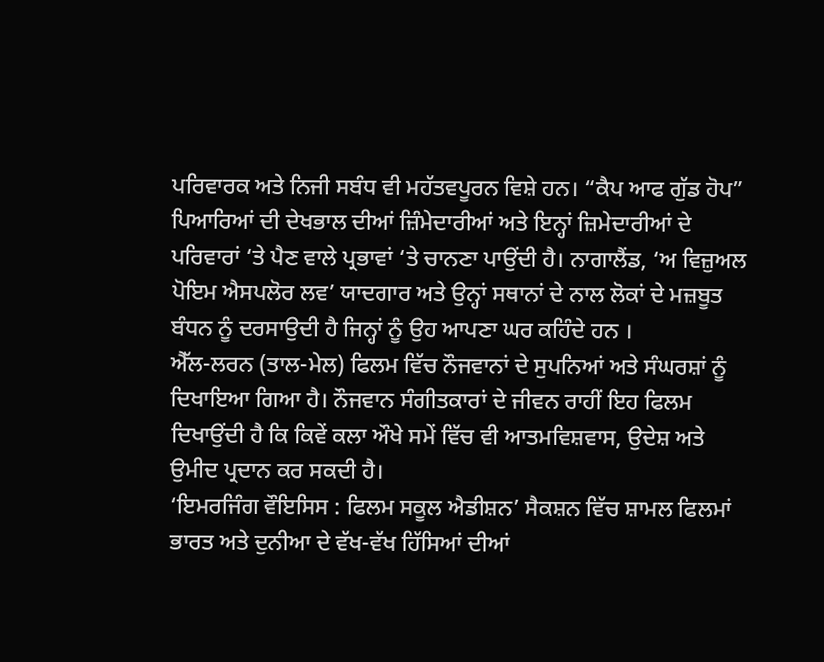ਪਰਿਵਾਰਕ ਅਤੇ ਨਿਜੀ ਸਬੰਧ ਵੀ ਮਹੱਤਵਪੂਰਨ ਵਿਸ਼ੇ ਹਨ। “ਕੈਪ ਆਫ ਗੁੱਡ ਹੋਪ” ਪਿਆਰਿਆਂ ਦੀ ਦੇਖਭਾਲ ਦੀਆਂ ਜ਼ਿੰਮੇਦਾਰੀਆਂ ਅਤੇ ਇਨ੍ਹਾਂ ਜ਼ਿਮੇਦਾਰੀਆਂ ਦੇ ਪਰਿਵਾਰਾਂ ‘ਤੇ ਪੈਣ ਵਾਲੇ ਪ੍ਰਭਾਵਾਂ ‘ਤੇ ਚਾਨਣਾ ਪਾਉਂਦੀ ਹੈ। ਨਾਗਾਲੈਂਡ, ‘ਅ ਵਿਜ਼ੁਅਲ ਪੋਇਮ ਐਸਪਲੋਰ ਲਵ’ ਯਾਦਗਾਰ ਅਤੇ ਉਨ੍ਹਾਂ ਸਥਾਨਾਂ ਦੇ ਨਾਲ ਲੋਕਾਂ ਦੇ ਮਜ਼ਬੂਤ ਬੰਧਨ ਨੂੰ ਦਰਸਾਉਦੀ ਹੈ ਜਿਨ੍ਹਾਂ ਨੂੰ ਉਹ ਆਪਣਾ ਘਰ ਕਹਿੰਦੇ ਹਨ ।
ਐੱਲ-ਲਰਨ (ਤਾਲ-ਮੇਲ) ਫਿਲਮ ਵਿੱਚ ਨੌਜਵਾਨਾਂ ਦੇ ਸੁਪਨਿਆਂ ਅਤੇ ਸੰਘਰਸ਼ਾਂ ਨੂੰ ਦਿਖਾਇਆ ਗਿਆ ਹੈ। ਨੌਜਵਾਨ ਸੰਗੀਤਕਾਰਾਂ ਦੇ ਜੀਵਨ ਰਾਹੀਂ ਇਹ ਫਿਲਮ ਦਿਖਾਉਂਦੀ ਹੈ ਕਿ ਕਿਵੇਂ ਕਲਾ ਔਖੇ ਸਮੇਂ ਵਿੱਚ ਵੀ ਆਤਮਵਿਸ਼ਵਾਸ, ਉਦੇਸ਼ ਅਤੇ ਉਮੀਦ ਪ੍ਰਦਾਨ ਕਰ ਸਕਦੀ ਹੈ।
‘ਇਮਰਜਿੰਗ ਵੌਇਸਿਸ : ਫਿਲਮ ਸਕੂਲ ਐਡੀਸ਼ਨ’ ਸੈਕਸ਼ਨ ਵਿੱਚ ਸ਼ਾਮਲ ਫਿਲਮਾਂ ਭਾਰਤ ਅਤੇ ਦੁਨੀਆ ਦੇ ਵੱਖ-ਵੱਖ ਹਿੱਸਿਆਂ ਦੀਆਂ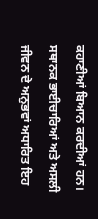ਕਹਾਣੀਆਂ ਬਿਆਨ ਕਰਦੀਆਂ ਹਨ। ਸਥਾਨਕ ਭਾਈਚਾਰਿਆਂ ਅਤੇ ਅਸਲੀ ਜੀਵਨ ਦੇ ਅਨੁਭਵਾਂ ਅਧਾਰਿਤ ਇਹ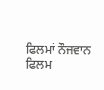ਫਿਲਮਾਂ ਨੌਜਵਾਨ ਫਿਲਮ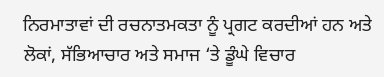ਨਿਰਮਾਤਾਵਾਂ ਦੀ ਰਚਨਾਤਮਕਤਾ ਨੂੰ ਪ੍ਰਗਟ ਕਰਦੀਆਂ ਹਨ ਅਤੇ ਲੋਕਾਂ, ਸੱਭਿਆਚਾਰ ਅਤੇ ਸਮਾਜ ‘ਤੇ ਡੂੰਘੇ ਵਿਚਾਰ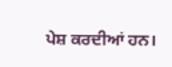ਪੇਸ਼ ਕਰਦੀਆਂ ਹਨ।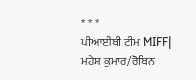* * *
ਪੀਆਈਬੀ ਟੀਮ MIFF| ਮਹੇਸ਼ ਕੁਮਾਰ/ਰੋਬਿਨ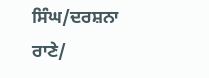ਸਿੰਘ/ਦਰਸ਼ਨਾ ਰਾਣੇ/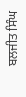ਬਲਜੀਤ ਸਿੰਘ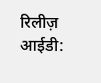रिलीज़ आईडी: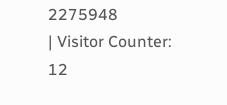2275948
| Visitor Counter:
12